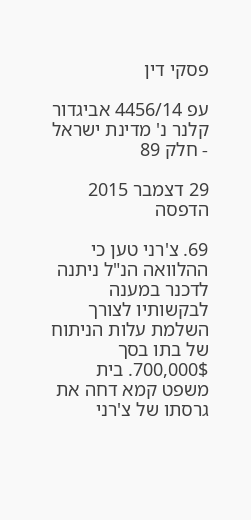פסקי דין

עפ 4456/14 אביגדור קלנר נ' מדינת ישראל - חלק 89

29 דצמבר 2015
הדפסה

69. צ'רני טען כי ההלוואה הנ"ל ניתנה לדכנר במענה לבקשותיו לצורך השלמת עלות הניתוח של בתו בסך 700,000$. בית משפט קמא דחה את גרסתו של צ'רני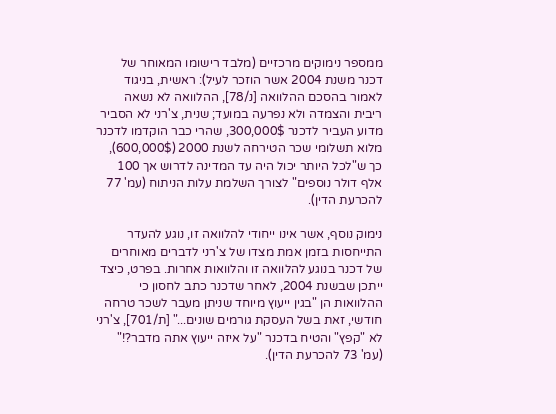ממספר נימוקים מרכזיים (מלבד רישומו המאוחר של דכנר משנת 2004 אשר הוזכר לעיל): ראשית, בניגוד לאמור בהסכם ההלוואה [נ/78], ההלוואה לא נשאה ריבית והצמדה ולא נפרעה במועד; שנית, צ'רני לא הסביר מדוע העביר לדכנר 300,000$, שהרי כבר הוקדמו לדכנר מלוא תשלומי שכר הטירחה לשנת 2000 (600,000$), כך ש"לכל היותר יכול היה עד המדינה לדרוש אך 100 אלף דולר נוספים" לצורך השלמת עלות הניתוח (עמ' 77 להכרעת הדין).

נימוק נוסף, אשר אינו ייחודי להלוואה זו, נוגע להעדר התייחסות בזמן אמת מצדו של צ'רני לדברים מאוחרים של דכנר בנוגע להלוואה זו והלוואות אחרות. בפרט, כיצד ייתכן שבשנת 2004, לאחר שדכנר כתב לחסון כי ההלוואות הן "בגין ייעוץ מיוחד שניתן מעבר לשכר טרחה חודשי, זאת בשל העסקת גורמים שונים..." [ת/701], צ'רני לא "קפץ" והטיח בדכנר "על איזה ייעוץ אתה מדבר?!" (עמ' 73 להכרעת הדין).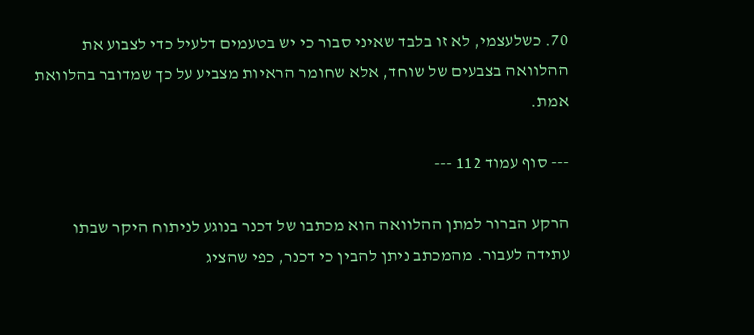70. כשלעצמי, לא זו בלבד שאיני סבור כי יש בטעמים דלעיל כדי לצבוע את ההלוואה בצבעים של שוחד, אלא שחומר הראיות מצביע על כך שמדובר בהלוואת אמת.

--- סוף עמוד 112 ---

הרקע הברור למתן ההלוואה הוא מכתבו של דכנר בנוגע לניתוח היקר שבתו עתידה לעבור. מהמכתב ניתן להבין כי דכנר, כפי שהציג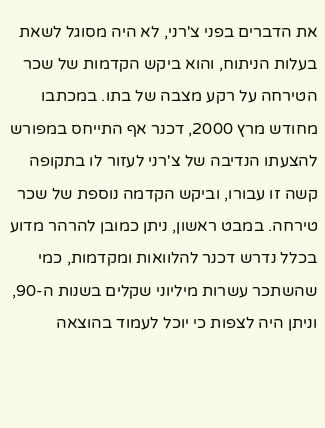את הדברים בפני צ'רני, לא היה מסוגל לשאת בעלות הניתוח, והוא ביקש הקדמות של שכר הטירחה על רקע מצבה של בתו. במכתבו מחודש מרץ 2000, דכנר אף התייחס במפורש להצעתו הנדיבה של צ'רני לעזור לו בתקופה קשה זו עבורו, וביקש הקדמה נוספת של שכר טירחה. במבט ראשון, ניתן כמובן להרהר מדוע בכלל נדרש דכנר להלוואות ומקדמות, כמי שהשתכר עשרות מיליוני שקלים בשנות ה-90, וניתן היה לצפות כי יוכל לעמוד בהוצאה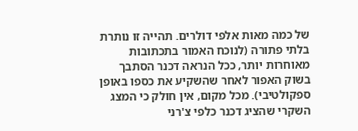של כמה מאות אלפי דולרים. תהייה זו נותרת בלתי פתורה (לנוכח האמור בתכתובות מאוחרות יותר, ככל הנראה דכנר הסתבך בשוק האפור לאחר שהשקיע את כספו באופן ספקולטיבי). מכל מקום, אין חולק כי המצג השקרי שהציג דכנר כלפי צ'רני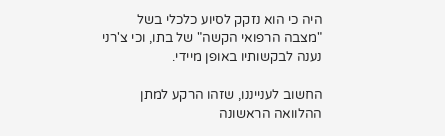היה כי הוא נזקק לסיוע כלכלי בשל "מצבה הרפואי הקשה" של בתו, וכי צ'רני נענה לבקשותיו באופן מיידי.

החשוב לענייננו, שזהו הרקע למתן ההלוואה הראשונה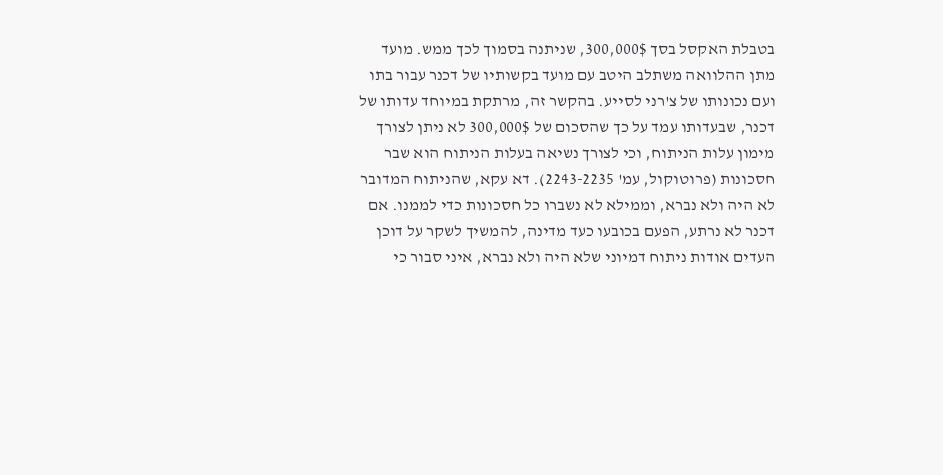בטבלת האקסל בסך 300,000$, שניתנה בסמוך לכך ממש. מועד מתן ההלוואה משתלב היטב עם מועד בקשותיו של דכנר עבור בתו ועם נכונותו של צ'רני לסייע. בהקשר זה, מרתקת במיוחד עדותו של דכנר, שבעדותו עמד על כך שהסכום של 300,000$ לא ניתן לצורך מימון עלות הניתוח, וכי לצורך נשיאה בעלות הניתוח הוא שבר חסכונות (פרוטוקול, עמ' 2243-2235). דא עקא, שהניתוח המדובר לא היה ולא נברא, וממילא לא נשברו כל חסכונות כדי לממנו. אם דכנר לא נרתע, הפעם בכובעו כעד מדינה, להמשיך לשקר על דוכן העדים אודות ניתוח דמיוני שלא היה ולא נברא, איני סבור כי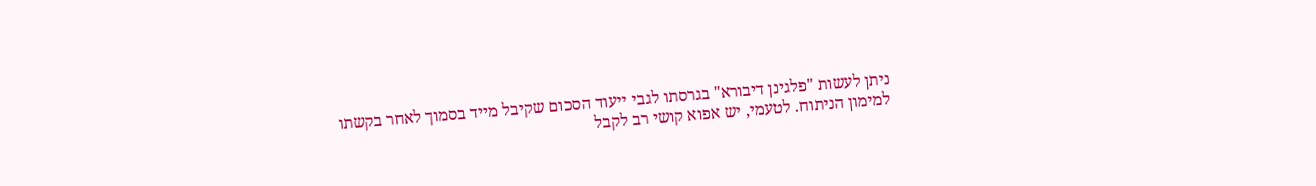ניתן לעשות "פלגינן דיבורא" בגרסתו לגבי ייעוד הסכום שקיבל מייד בסמוך לאחר בקשתו למימון הניתוח. לטעמי, יש אפוא קושי רב לקבל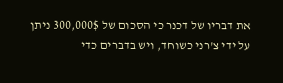את דבריו של דכנר כי הסכום של 300,000$ ניתן על ידי צ'רני כשוחד, ויש בדברים כדי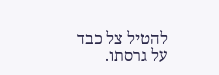להטיל צל כבד על גרסתו.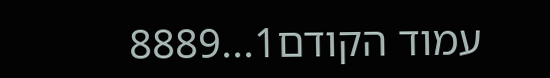עמוד הקודם1...8889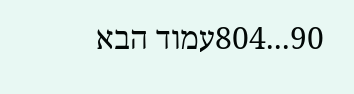90...804עמוד הבא